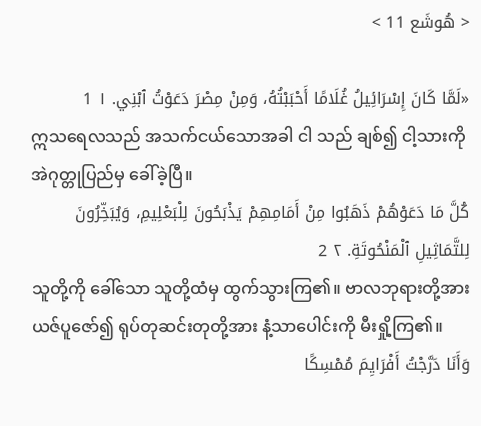< هُوشَع 11 >

«لَمَّا كَانَ إِسْرَائِيلُ غُلَامًا أَحْبَبْتُهُ، وَمِنْ مِصْرَ دَعَوْتُ ٱبْنِي. ١ 1
ဣသရေလသည် အသက်ငယ်သောအခါ ငါ သည် ချစ်၍ ငါ့သားကို အဲဂုတ္တုပြည်မှ ခေါ်ခဲ့ပြီ။
كُلَّ مَا دَعَوْهُمْ ذَهَبُوا مِنْ أَمَامِهِمْ يَذْبَحُونَ لِلْبَعْلِيمِ، وَيُبَخِّرُونَ لِلتَّمَاثِيلِ ٱلْمَنْحُوتَةِ. ٢ 2
သူတို့ကို ခေါ်သော သူတို့ထံမှ ထွက်သွားကြ၏။ ဗာလဘုရားတို့အား ယဇ်ပူဇော်၍ ရုပ်တုဆင်းတုတို့အား နံ့သာပေါင်းကို မီးရှို့ကြ၏။
وَأَنَا دَرَّجْتُ أَفْرَايِمَ مُمْسِكًا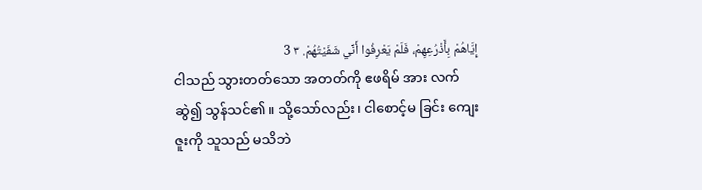إِيَّاهُمْ بِأَذْرُعِهِمْ، فَلَمْ يَعْرِفُوا أَنِّي شَفَيْتُهُمْ. ٣ 3
ငါသည် သွားတတ်သော အတတ်ကို ဧဖရိမ် အား လက်ဆွဲ၍ သွန်သင်၏။ သို့သော်လည်း၊ ငါစောင့်မ ခြင်း ကျေးဇူးကို သူသည် မသိဘဲ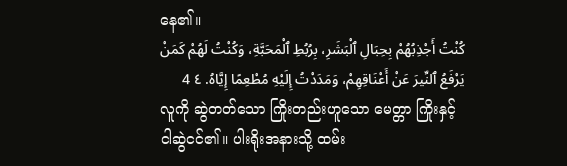နေ၏။
كُنْتُ أَجْذِبُهُمْ بِحِبَالِ ٱلْبَشَرِ، بِرُبُطِ ٱلْمَحَبَّةِ، وَكُنْتُ لَهُمْ كَمَنْ يَرْفَعُ ٱلنِّيرَ عَنْ أَعْنَاقِهِمْ، وَمَدَدْتُ إِلَيْهِ مُطْعِمًا إِيَّاهُ. ٤ 4
လူကို ဆွဲတတ်သော ကြိုးတည်းဟူသော မေတ္တာ ကြိုးနှင့် ငါဆွဲငင်၏။ ပါးရိုးအနားသို့ ထမ်း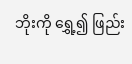ဘိုးကို ရွှေ့၍ ဖြည်း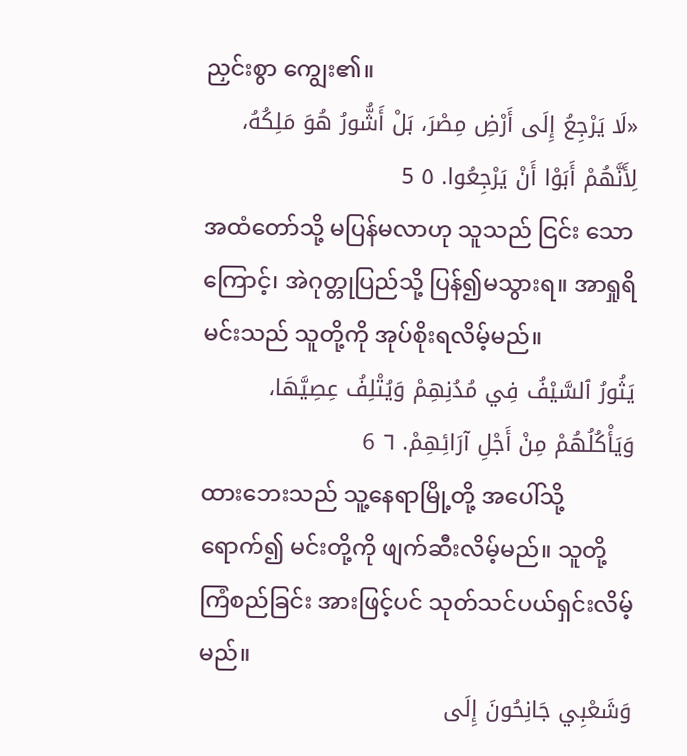ညှင်းစွာ ကျွေး၏။
«لَا يَرْجِعُ إِلَى أَرْضِ مِصْرَ، بَلْ أَشُّورُ هُوَ مَلِكُهُ، لِأَنَّهُمْ أَبَوْا أَنْ يَرْجِعُوا. ٥ 5
အထံတော်သို့ မပြန်မလာဟု သူသည် ငြင်း သောကြောင့်၊ အဲဂုတ္တုပြည်သို့ ပြန်၍မသွားရ။ အာရှုရိ မင်းသည် သူတို့ကို အုပ်စိုးရလိမ့်မည်။
يَثُورُ ٱلسَّيْفُ فِي مُدُنِهِمْ وَيُتْلِفُ عِصِيَّهَا، وَيَأْكُلُهُمْ مِنْ أَجْلِ آرَائِهِمْ. ٦ 6
ထားဘေးသည် သူ့နေရာမြို့တို့ အပေါ်သို့ ရောက်၍ မင်းတို့ကို ဖျက်ဆီးလိမ့်မည်။ သူတို့ ကြံစည်ခြင်း အားဖြင့်ပင် သုတ်သင်ပယ်ရှင်းလိမ့်မည်။
وَشَعْبِي جَانِحُونَ إِلَى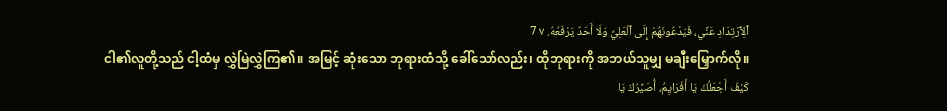ٱلِٱرْتِدَادِ عَنِّي، فَيَدْعُونَهُمْ إِلَى ٱلْعَلِيِّ وَلَا أَحَدٌ يَرْفَعُهُ. ٧ 7
ငါ၏လူတို့သည် ငါ့ထံမှ လွှဲမြဲလွှဲကြ၏။ အမြင့် ဆုံးသော ဘုရားထံသို့ ခေါ်သော်လည်း၊ ထိုဘုရားကို အဘယ်သူမျှ မချီးမြှောက်လို။
كَيْفَ أَجْعَلُكَ يَا أَفْرَايِمُ، أُصَيِّرُكَ يَا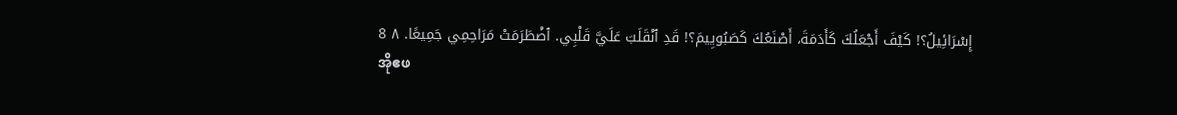إِسْرَائِيلُ؟! كَيْفَ أَجْعَلُكَ كَأَدَمَةَ، أَصْنَعُكَ كَصَبُويِيمَ؟! قَدِ ٱنْقَلَبَ عَلَيَّ قَلْبِي. ٱضْطَرَمَتْ مَرَاحِمِي جَمِيعًا. ٨ 8
အိုဧဖ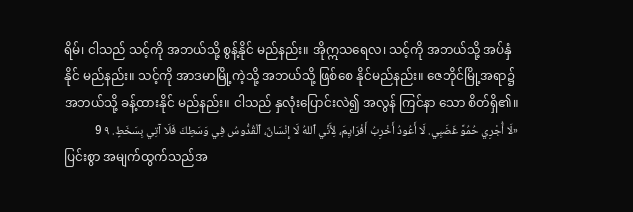ရိမ်၊ ငါသည် သင့်ကို အဘယ်သို့ စွန့်နိုင် မည်နည်း။ အိုဣသရေလ၊ သင့်ကို အဘယ်သို့ အပ်နှံနိုင် မည်နည်း။ သင့်ကို အာဒမာမြို့ကဲ့သို့ အဘယ်သို့ ဖြစ်စေ နိုင်မည်နည်း။ ဇေဘိုင်မြို့အရာ၌ အဘယ်သို့ ခန့်ထားနိုင် မည်နည်း။ ငါသည် နှလုံးပြောင်းလဲ၍ အလွန် ကြင်နာ သော စိတ်ရှိ၏။
«لَا أُجْرِي حُمُوَّ غَضَبِي. لَا أَعُودُ أَخْرِبُ أَفْرَايِمَ، لِأَنِّي ٱللهُ لَا إِنْسَانٌ، ٱلْقُدُّوسُ فِي وَسَطِكَ فَلَا آتِي بِسَخَطٍ. ٩ 9
ပြင်းစွာ အမျက်ထွက်သည်အ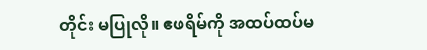တိုင်း မပြုလို။ ဧဖရိမ်ကို အထပ်ထပ်မ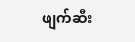ဖျက်ဆီး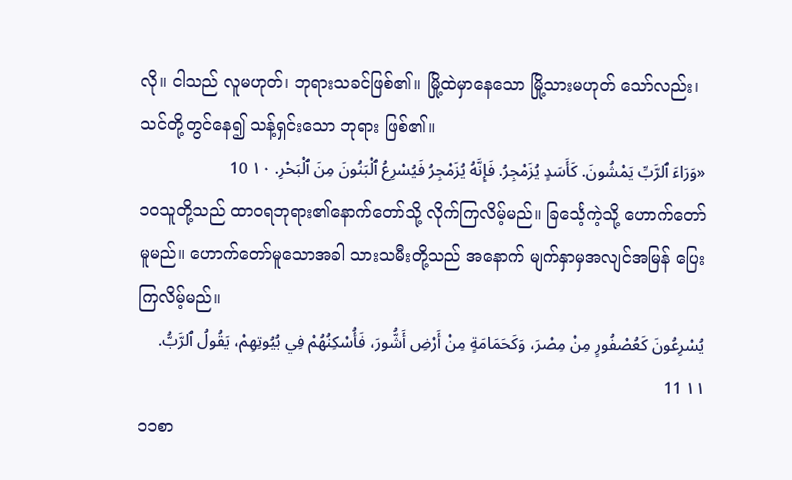လို။ ငါသည် လူမဟုတ်၊ ဘုရားသခင်ဖြစ်၏။ မြို့ထဲမှာနေသော မြို့သားမဟုတ် သော်လည်း၊ သင်တို့တွင်နေ၍ သန့်ရှင်းသော ဘုရား ဖြစ်၏။
«وَرَاءَ ٱلرَّبِّ يَمْشُونَ. كَأَسَدٍ يُزَمْجِرُ. فَإِنَّهُ يُزَمْجِرُ فَيُسْرِعُ ٱلْبَنُونَ مِنَ ٱلْبَحْرِ. ١٠ 10
၁၀သူတို့သည် ထာဝရဘုရား၏နောက်တော်သို့ လိုက်ကြလိမ့်မည်။ ခြင်္သေ့ကဲ့သို့ ဟောက်တော်မူမည်။ ဟောက်တော်မူသောအခါ သားသမီးတို့သည် အနောက် မျက်နှာမှအလျင်အမြန် ပြေးကြလိမ့်မည်။
يُسْرِعُونَ كَعُصْفُورٍ مِنْ مِصْرَ، وَكَحَمَامَةٍ مِنْ أَرْضِ أَشُّورَ، فَأُسْكِنُهُمْ فِي بُيُوتِهِمْ، يَقُولُ ٱلرَّبُّ. ١١ 11
၁၁စာ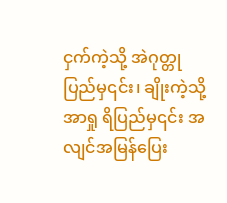ငှက်ကဲ့သို့ အဲဂုတ္တုပြည်မှ၎င်း၊ ချိုးကဲ့သို့ အာရှု ရိပြည်မှ၎င်း အလျင်အမြန်ပြေး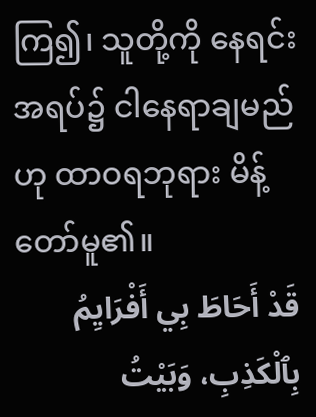ကြ၍၊ သူတို့ကို နေရင်း အရပ်၌ ငါနေရာချမည်ဟု ထာဝရဘုရား မိန့်တော်မူ၏။
قَدْ أَحَاطَ بِي أَفْرَايِمُ بِٱلْكَذِبِ، وَبَيْتُ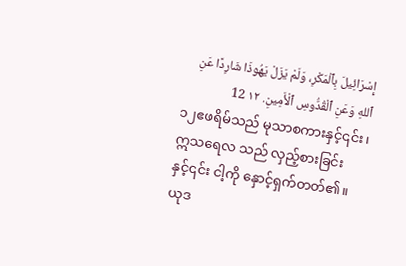إِسْرَائِيلَ بِٱلْمَكْرِ، وَلَمْ يَزَلْ يَهُوذَا شَارِدًا عَنِ ٱللهِ وَعَنِ ٱلْقُدُّوسِ ٱلْأَمِينِ. ١٢ 12
၁၂ဧဖရိမ်သည် မုသာစကားနှင့်၎င်း၊ ဣသရေလ သည် လှည့်စားခြင်းနှင့်၎င်း ငါ့ကို နှောင့်ရှက်တတ်၏။ ယုဒ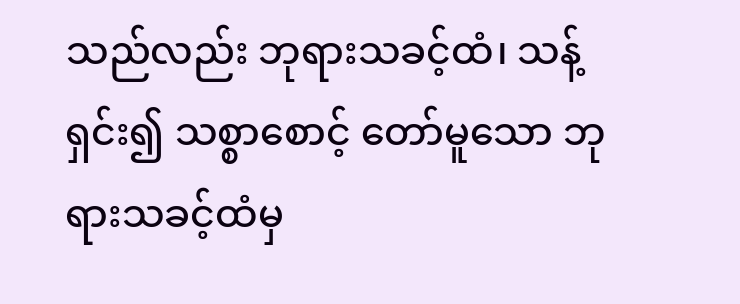သည်လည်း ဘုရားသခင့်ထံ၊ သန့်ရှင်း၍ သစ္စာစောင့် တော်မူသော ဘုရားသခင့်ထံမှ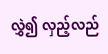လွှဲ၍ လှည့်လည်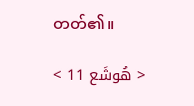တတ်၏။

< هُوشَع 11 >